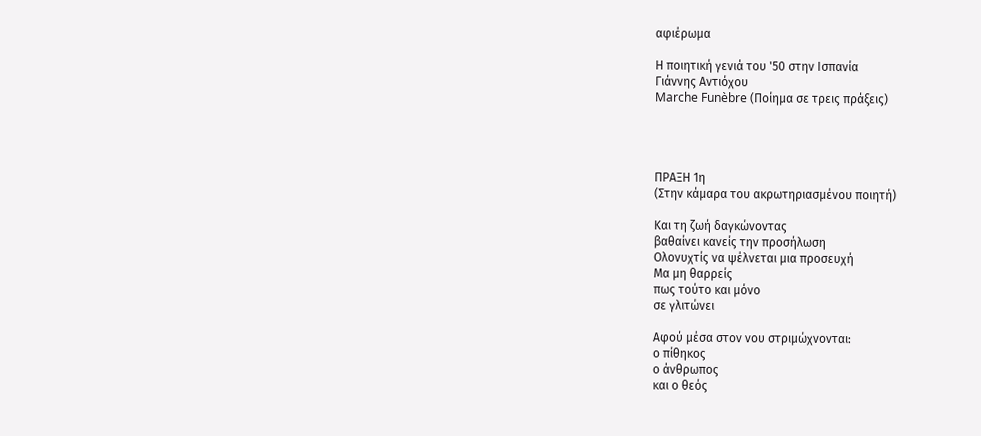αφιέρωμα

Η ποιητική γενιά του '50 στην Ισπανία
Γιάννης Αντιόχου
Marche Funèbre (Ποίημα σε τρεις πράξεις)




ΠΡΑΞΗ 1η
(Στην κάμαρα του ακρωτηριασμένου ποιητή)

Και τη ζωή δαγκώνοντας
βαθαίνει κανείς την προσήλωση
Ολονυχτίς να ψέλνεται μια προσευχή
Μα μη θαρρείς
πως τούτο και μόνο
σε γλιτώνει

Αφού μέσα στον νου στριμώχνονται:
ο πίθηκος
ο άνθρωπος
και ο θεός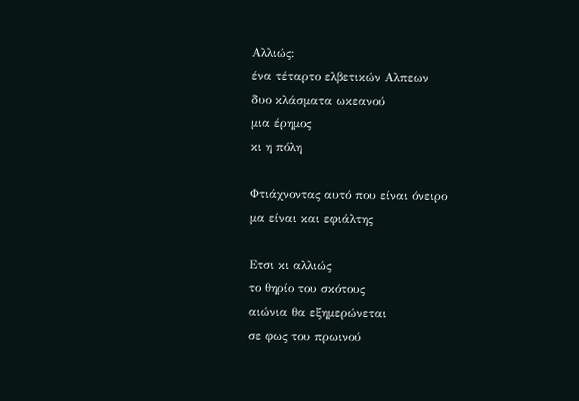Αλλιώς:
ένα τέταρτο ελβετικών Αλπεων
δυο κλάσματα ωκεανού
μια έρημος
κι η πόλη

Φτιάχνοντας αυτό που είναι όνειρο
μα είναι και εφιάλτης

Ετσι κι αλλιώς
το θηρίο του σκότους
αιώνια θα εξημερώνεται
σε φως του πρωινού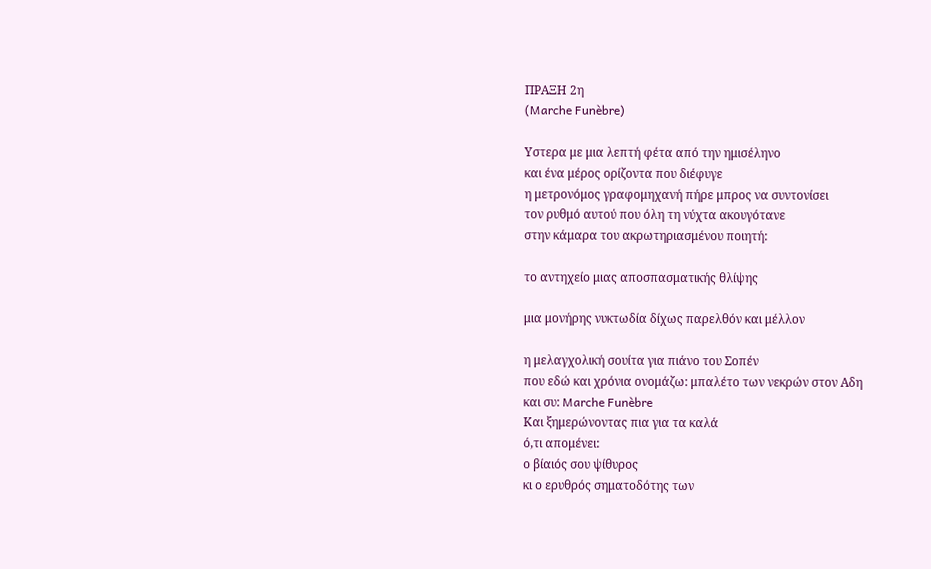ΠΡΑΞΗ 2η
(Marche Funèbre)

Υστερα με μια λεπτή φέτα από την ημισέληνο
και ένα μέρος ορίζοντα που διέφυγε
η μετρονόμος γραφομηχανή πήρε μπρος να συντονίσει
τον ρυθμό αυτού που όλη τη νύχτα ακουγότανε
στην κάμαρα του ακρωτηριασμένου ποιητή:

το αντηχείο μιας αποσπασματικής θλίψης

μια μονήρης νυκτωδία δίχως παρελθόν και μέλλον

η μελαγχολική σουίτα για πιάνο του Σοπέν
που εδώ και χρόνια ονομάζω: μπαλέτο των νεκρών στον Αδη
και συ: Marche Funèbre
Και ξημερώνοντας πια για τα καλά
ό,τι απομένει:
ο βίαιός σου ψίθυρος
κι ο ερυθρός σηματοδότης των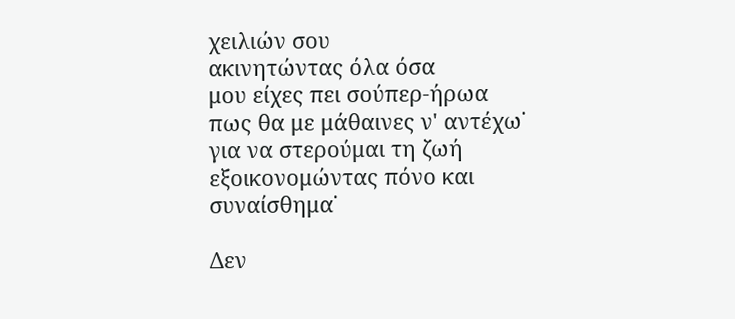χειλιών σου
ακινητώντας όλα όσα
μου είχες πει σούπερ-ήρωα
πως θα με μάθαινες ν' αντέχω˙
για να στερούμαι τη ζωή
εξοικονομώντας πόνο και συναίσθημα˙

Δεν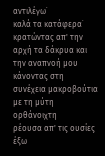αντιλέγω˙
καλά τα κατάφερα˙
κρατώντας απ' την αρχή τα δάκρυα και την αναπνοή μου
κάνοντας στη συνέχεια μακροβούτια με τη μύτη ορθάνοιχτη
ρέουσα απ' τις ουσίες
έξω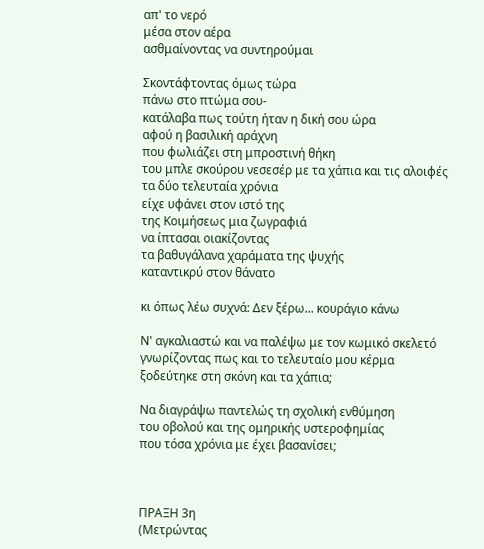απ' το νερό
μέσα στον αέρα
ασθμαίνοντας να συντηρούμαι

Σκοντάφτοντας όμως τώρα
πάνω στο πτώμα σου-
κατάλαβα πως τούτη ήταν η δική σου ώρα
αφού η βασιλική αράχνη
που φωλιάζει στη μπροστινή θήκη
του μπλε σκούρου νεσεσέρ με τα χάπια και τις αλοιφές
τα δύο τελευταία χρόνια
είχε υφάνει στον ιστό της
της Κοιμήσεως μια ζωγραφιά
να ίπτασαι οιακίζοντας
τα βαθυγάλανα χαράματα της ψυχής
καταντικρύ στον θάνατο

κι όπως λέω συχνά: Δεν ξέρω... κουράγιο κάνω

Ν' αγκαλιαστώ και να παλέψω με τον κωμικό σκελετό
γνωρίζοντας πως και το τελευταίο μου κέρμα
ξοδεύτηκε στη σκόνη και τα χάπια;

Να διαγράψω παντελώς τη σχολική ενθύμηση
του οβολού και της ομηρικής υστεροφημίας
που τόσα χρόνια με έχει βασανίσει;



ΠΡΑΞΗ 3η
(Μετρώντας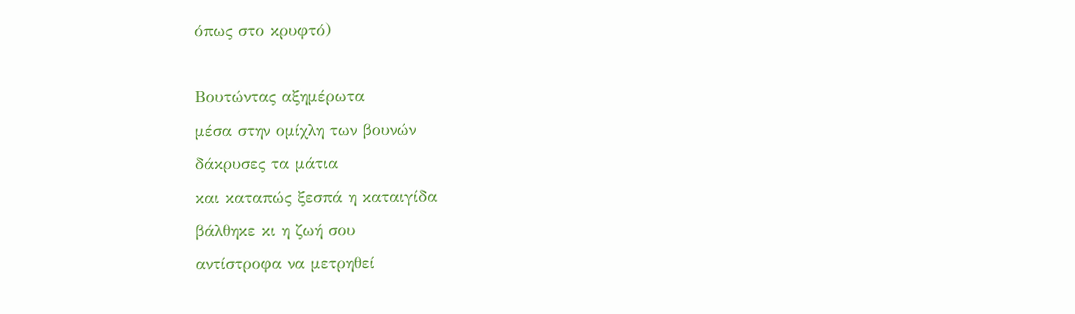όπως στο κρυφτό)

Βουτώντας αξημέρωτα
μέσα στην ομίχλη των βουνών
δάκρυσες τα μάτια
και καταπώς ξεσπά η καταιγίδα
βάλθηκε κι η ζωή σου
αντίστροφα να μετρηθεί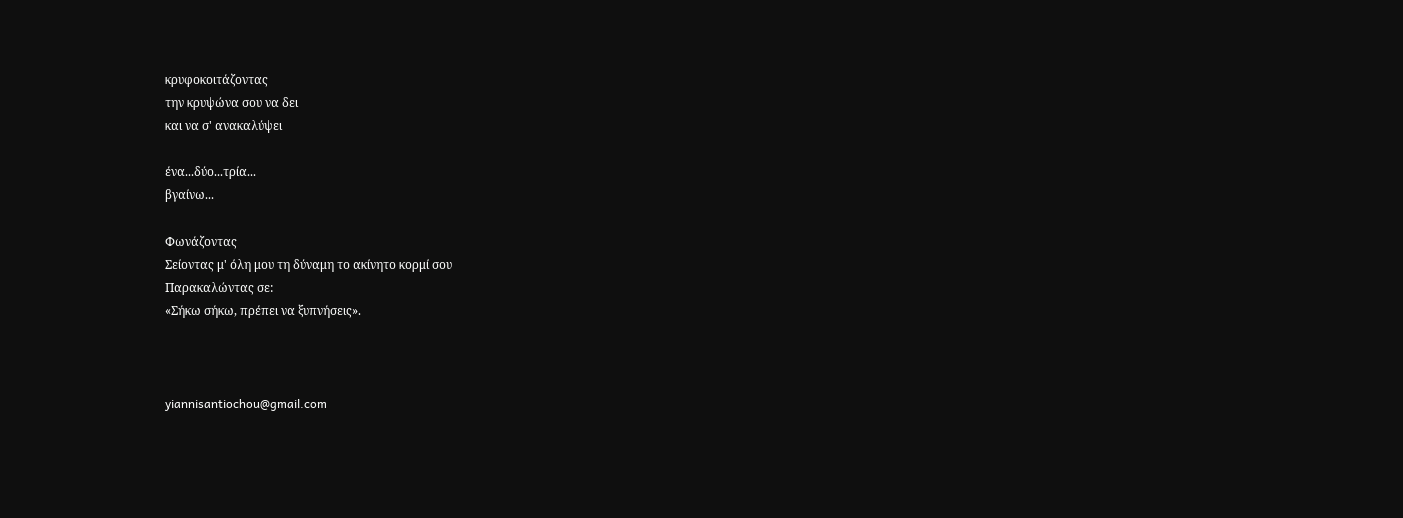κρυφοκοιτάζοντας
την κρυψώνα σου να δει
και να σ' ανακαλύψει

ένα...δύο...τρία...
βγαίνω...

Φωνάζοντας
Σείοντας μ' όλη μου τη δύναμη το ακίνητο κορμί σου
Παρακαλώντας σε:
«Σήκω σήκω, πρέπει να ξυπνήσεις».



yiannisantiochou@gmail.com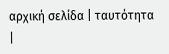αρχική σελίδα | ταυτότητα |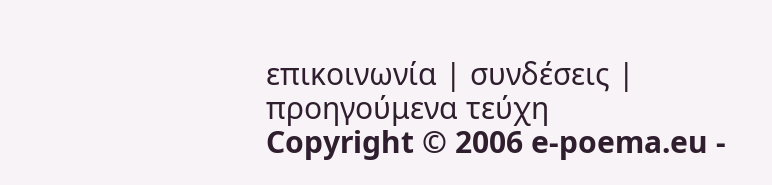επικοινωνία | συνδέσεις | προηγούμενα τεύχη
Copyright © 2006 e-poema.eu -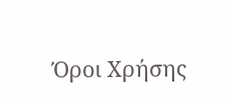Όροι Χρήσης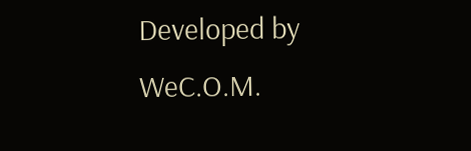Developed by WeC.O.M.